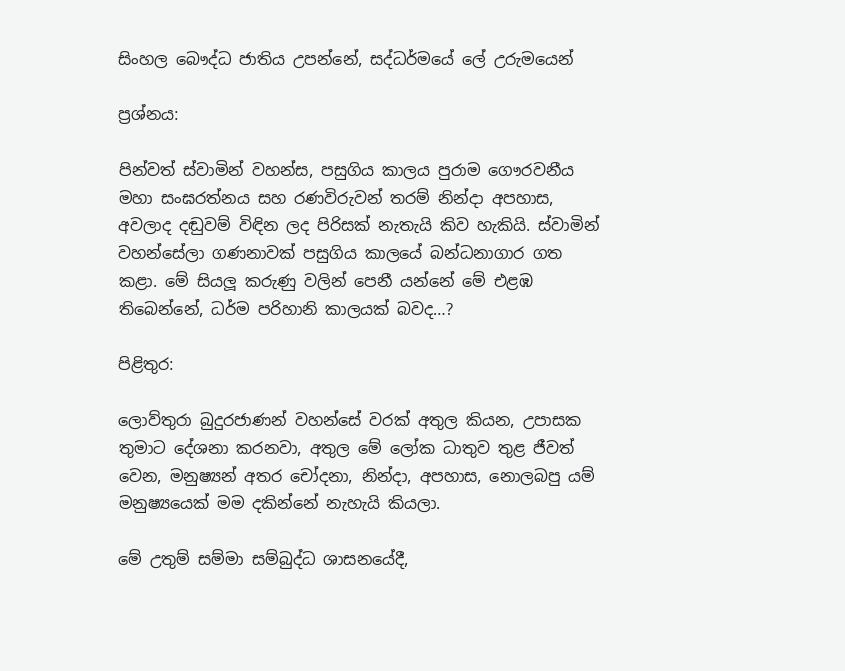සිංහල බෞද්ධ ජාතිය උපන්නේ, සද්ධර්මයේ ලේ උරුමයෙන්

ප්‍රශ්නය:

පින්වත් ස්වාමින් වහන්ස, පසුගිය කාලය පුරාම ගෞරවනීය මහා සංඝරත්නය සහ රණවිරුවන් තරම් නින්දා අපහාස, අවලාද දඬුවම් විඳින ලද පිරිසක් නැතැයි කිව හැකියි. ස්වාමින් වහන්සේලා ගණනාවක් පසුගිය කාලයේ බන්ධනාගාර ගත කළා. මේ සියලූ‍ කරුණු වලින් පෙනී යන්නේ මේ එළඹ තිබෙන්නේ, ධර්ම පරිහානි කාලයක් බවද…?

පිළිතුර:

ලොව්තුරා බුදුරජාණන් වහන්සේ වරක් අතුල කියන, උපාසක තුමාට දේශනා කරනවා, අතුල මේ ලෝක ධාතුව තුළ ජීවත් වෙන, මනුෂ්‍යන් අතර චෝදනා, නින්දා, අපහාස, නොලබපු යම් මනුෂ්‍යයෙක් මම දකින්නේ නැහැයි කියලා.

මේ උතුම් සම්මා සම්බුද්ධ ශාසනයේදී,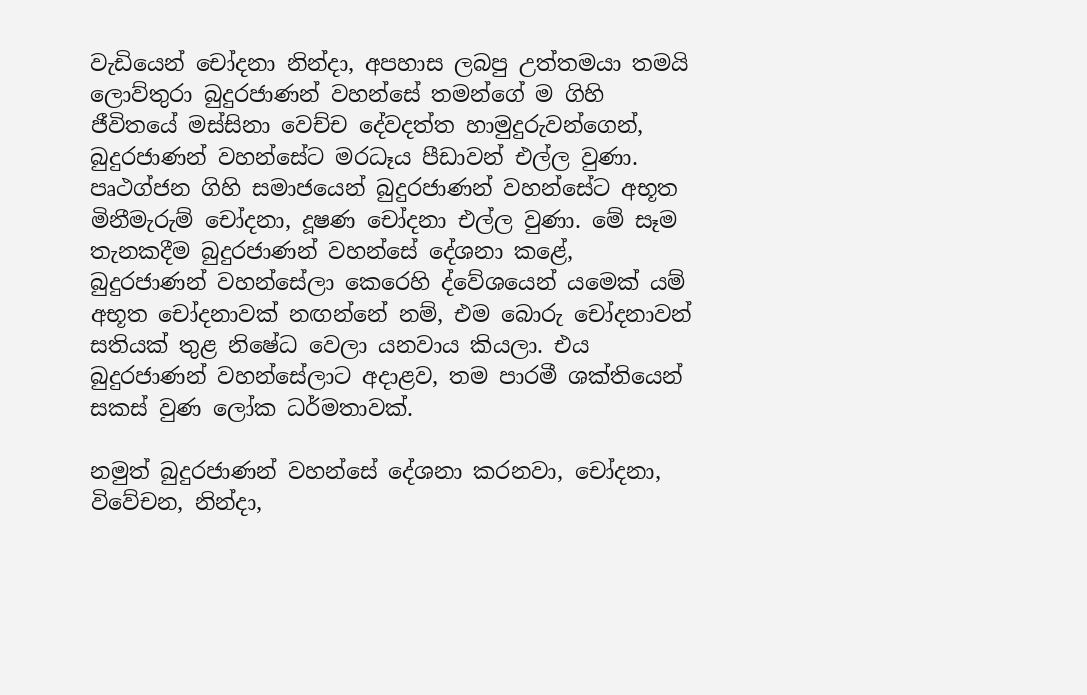වැඩියෙන් චෝදනා නින්දා, අපහාස ලබපු උත්තමයා තමයි ලොව්තුරා බුදුරජාණන් වහන්සේ තමන්ගේ ම ගිහි ජීවිතයේ මස්සිනා වෙච්ච දේවදත්ත හාමුදුරුවන්ගෙන්, බුදුරජාණන් වහන්සේට මරධෑය පීඩාවන් එල්ල වුණා. පෘථග්ජන ගිහි සමාජයෙන් බුදුරජාණන් වහන්සේට අභූත මිනීමැරුම් චෝදනා, දූෂණ චෝදනා එල්ල වුණා. මේ සෑම තැනකදීම බුදුරජාණන් වහන්සේ දේශනා කළේ, බුදුරජාණන් වහන්සේලා කෙරෙහි ද්වේශයෙන් යමෙක් යම් අභූත චෝදනාවක් නඟන්නේ නම්, එම බොරු චෝදනාවන් සතියක් තුළ නිෂේධ වෙලා යනවාය කියලා. එය බුදුරජාණන් වහන්සේලාට අදාළව, තම පාරමී ශක්තියෙන් සකස් වුණ ලෝක ධර්මතාවක්.

නමුත් බුදුරජාණන් වහන්සේ දේශනා කරනවා, චෝදනා, විවේචන, නින්දා,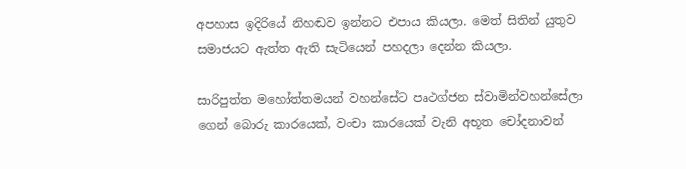අපහාස ඉදිරියේ නිහඬව ඉන්නට එපාය කියලා. මෙත් සිතින් යුතුව සමාජයට ඇත්ත ඇති සැටියෙන් පහදලා දෙන්න කියලා.

සාරිපුත්ත මහෝත්තමයන් වහන්සේට පෘථග්ජන ස්වාමින්වහන්සේලා ගෙන් බොරු කාරයෙක්, වංචා කාරයෙක් වැනි අභූත චෝදනාවන්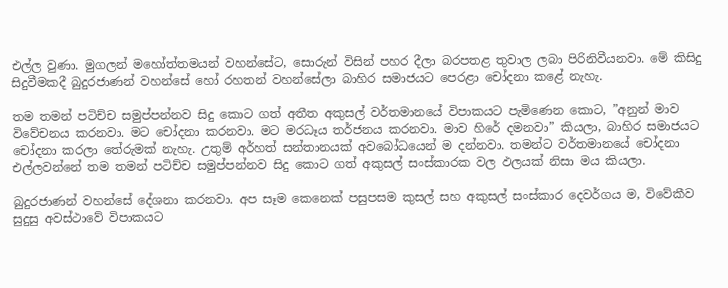එල්ල වුණා. මුගලන් මහෝත්තමයන් වහන්සේට, සොරුන් විසින් පහර දීලා බරපතළ තුවාල ලබා පිරිනිවීයනවා. මේ කිසිදු සිදුවීමකදී බුදුරජාණන් වහන්සේ හෝ රහතන් වහන්සේලා බාහිර සමාජයට පෙරළා චෝදනා කළේ නැහැ.

තම තමන් පටිච්ච සමුප්පන්නව සිදු කොට ගත් අතීත අකුසල් වර්තමානයේ විපාකයට පැමිණෙන කොට, ”අනුන් මාව විවේචනය කරනවා. මට චෝදනා කරනවා. මට මරධෑය තර්ජනය කරනවා. මාව හිරේ දමනවා” කියලා, බාහිර සමාජයට චෝදනා කරලා තේරුමක් නැහැ. උතුම් අර්හත් සන්තානයක් අවබෝධයෙන් ම දන්නවා. තමන්ට වර්තමානයේ චෝදනා එල්ලවන්නේ තම තමන් පටිච්ච සමුප්පන්නව සිදු කොට ගත් අකුසල් සංස්කාරක වල ඵලයක් නිසා මය කියලා.

බුදුරජාණන් වහන්සේ දේශනා කරනවා. අප සෑම කෙනෙක් පසුපසම කුසල් සහ අකුසල් සංස්කාර දෙවර්ගය ම, විවේකීව සුදුසු අවස්ථාවේ විපාකයට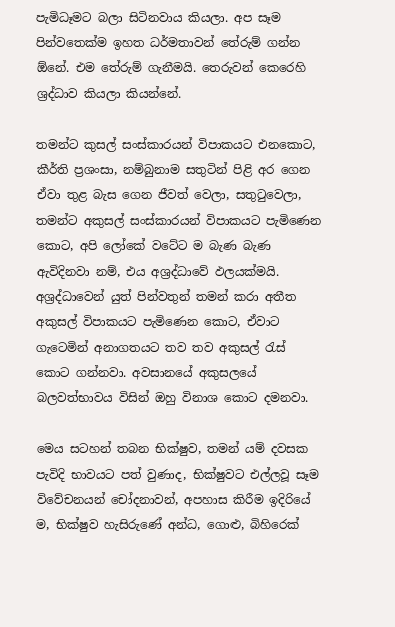පැමිධෑමට බලා සිටිනවාය කියලා. අප සෑම පින්වතෙක්ම ඉහත ධර්මතාවන් තේරුම් ගන්න ඕනේ. එම තේරුම් ගැනීමයි. තෙරුවන් කෙරෙහි ශ්‍රද්ධාව කියලා කියන්නේ.

තමන්ට කුසල් සංස්කාරයන් විපාකයට එනකොට, කීර්ති ප්‍රශංසා, නම්බුනාම සතුටින් පිළි අර ගෙන ඒවා තුළ බැස ගෙන ජීවත් වෙලා, සතුටුවෙලා, තමන්ට අකුසල් සංස්කාරයන් විපාකයට පැමිණෙන කොට, අපි ලෝකේ වටේට ම බැණ බැණ ඇවිදිනවා නම්, එය අශ්‍රද්ධාවේ ඵලයක්මයි. අශ්‍රද්ධාවෙන් යුත් පින්වතුන් තමන් කරා අතීත අකුසල් විපාකයට පැමිණෙන කොට, ඒවාට ගැටෙමින් අනාගතයට තව තව අකුසල් රැස් කොට ගන්නවා. අවසානයේ අකුසලයේ බලවත්භාවය විසින් ඔහු විනාශ කොට දමනවා.

මෙය සටහන් තබන භික්ෂුව, තමන් යම් දවසක පැවිදි භාවයට පත් වුණාද, භික්ෂුවට එල්ලවූ සෑම විවේචනයන් චෝදනාවන්, අපහාස කිරීම ඉදිරියේ ම, භික්ෂුව හැසිරුණේ අන්ධ, ගොළු, බිහිරෙක්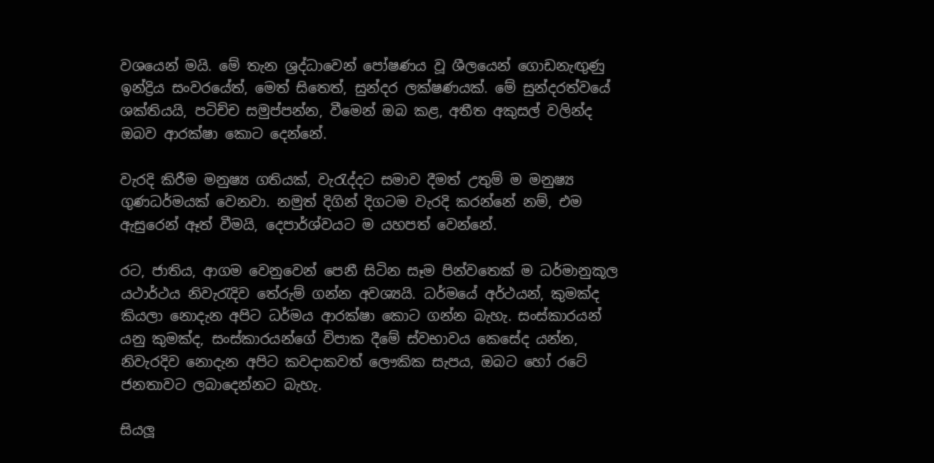වශයෙන් මයි. මේ තැන ශ්‍රද්ධාවෙන් පෝෂණය වූ ශීලයෙන් ගොඩනැඟුණු ඉන්ද්‍රිය සංවරයේත්, මෙත් සිතෙත්, සුන්දර ලක්ෂණයක්. මේ සුන්දරත්වයේ ශක්තියයි, පටිච්ච සමුප්පන්න, වීමෙන් ඔබ කළ, අතීත අකුසල් වලින්ද ඔබව ආරක්ෂා කොට දෙන්නේ.

වැරදි කිරීම මනුෂ්‍ය ගතියක්, වැරැද්දට සමාව දීමත් උතුම් ම මනුෂ්‍ය ගුණධර්මයක් වෙනවා. නමුත් දිගින් දිගටම වැරදි කරන්නේ නම්, එම ඇසුරෙන් ඈත් වීමයි, දෙපාර්ශ්වයට ම යහපත් වෙන්නේ.

රට, ජාතිය, ආගම වෙනුවෙන් පෙනී සිටින සෑම පින්වතෙක් ම ධර්මානුකූල යථාර්ථය නිවැරැදිව තේරුම් ගන්න අවශ්‍යයි. ධර්මයේ අර්ථයන්, කුමක්ද කියලා නොදැන අපිට ධර්මය ආරක්ෂා කොට ගන්න බැහැ. සංස්කාරයන් යනු කුමක්ද, සංස්කාරයන්ගේ විපාක දීමේ ස්වභාවය කෙසේද යන්න, නිවැරදිව නොදැන අපිට කවදාකවත් ලෞකික සැපය, ඔබට හෝ රටේ ජනතාවට ලබාදෙන්නට බැහැ.

සියලූ‍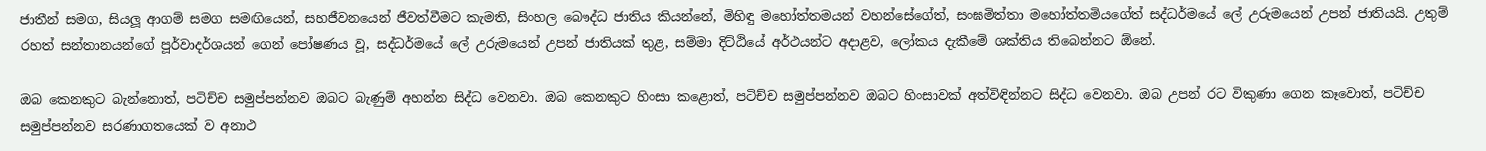ජාතීන් සමග, සියලූ‍ ආගම් සමග සමඟියෙන්, සහජීවනයෙන් ජීවත්වීමට කැමති, සිංහල බෞද්ධ ජාතිය කියන්නේ, මිහිඳු මහෝත්තමයන් වහන්සේගේත්, සංඝමිත්තා මහෝත්තමියගේත් සද්ධර්මයේ ලේ උරුමයෙන් උපන් ජාතියයි. උතුම් රහත් සන්තානයන්ගේ පූර්වාදර්ශයන් ගෙන් පෝෂණය වූ, සද්ධර්මයේ ලේ උරුමයෙන් උපන් ජාතියක් තුළ, සම්මා දිට්ඨියේ අර්ථයන්ට අදාළව, ලෝකය දැකීමේ ශක්තිය තිබෙන්නට ඕනේ.

ඔබ කෙනකුට බැන්නොත්, පටිච්ච සමුප්පන්නව ඔබට බැණුම් අහන්න සිද්ධ වෙනවා. ඔබ කෙනකුට හිංසා කළොත්, පටිච්ච සමුප්පන්නව ඔබට හිංසාවක් අත්විඳින්නට සිද්ධ වෙනවා. ඔබ උපන් රට විකුණා ගෙන කෑවොත්, පටිච්ච සමුප්පන්නව සරණාගතයෙක් ව අනාථ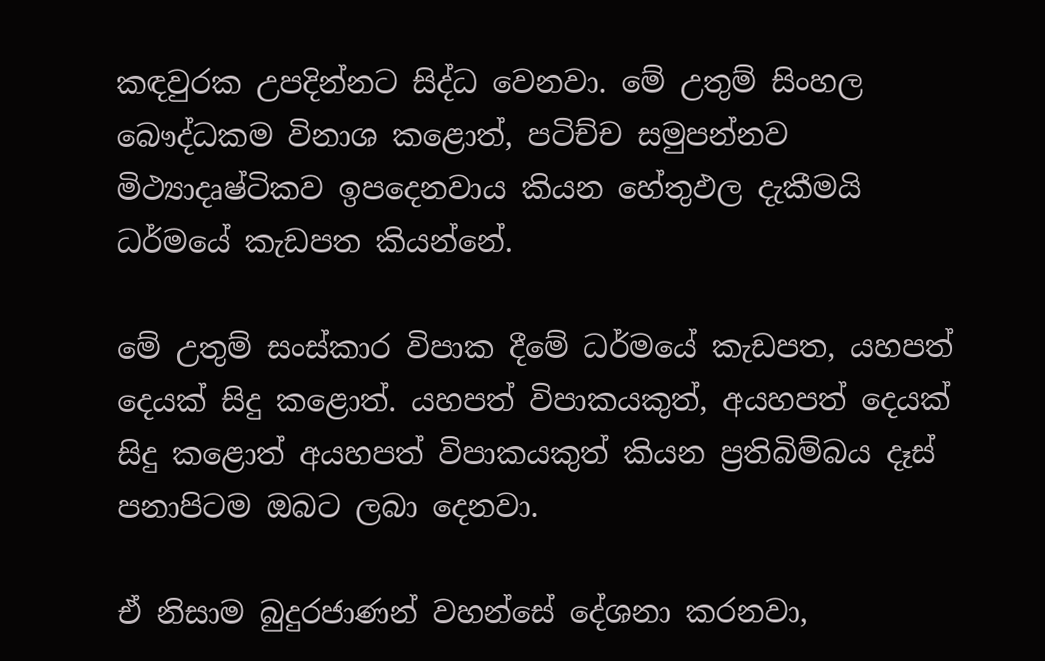කඳවුරක උපදින්නට සිද්ධ වෙනවා. මේ උතුම් සිංහල බෞද්ධකම විනාශ කළොත්, පටිච්ච සමුපන්නව මිථ්‍යාදෘෂ්ටිකව ඉපදෙනවාය කියන හේතුඵල දැකීමයි ධර්මයේ කැඩපත කියන්නේ.

මේ උතුම් සංස්කාර විපාක දීමේ ධර්මයේ කැඩපත, යහපත් දෙයක් සිදු කළොත්. යහපත් විපාකයකුත්, අයහපත් දෙයක් සිදු කළොත් අයහපත් විපාකයකුත් කියන ප්‍රතිබිම්බය දෑස් පනාපිටම ඔබට ලබා දෙනවා.

ඒ නිසාම බුදුරජාණන් වහන්සේ දේශනා කරනවා,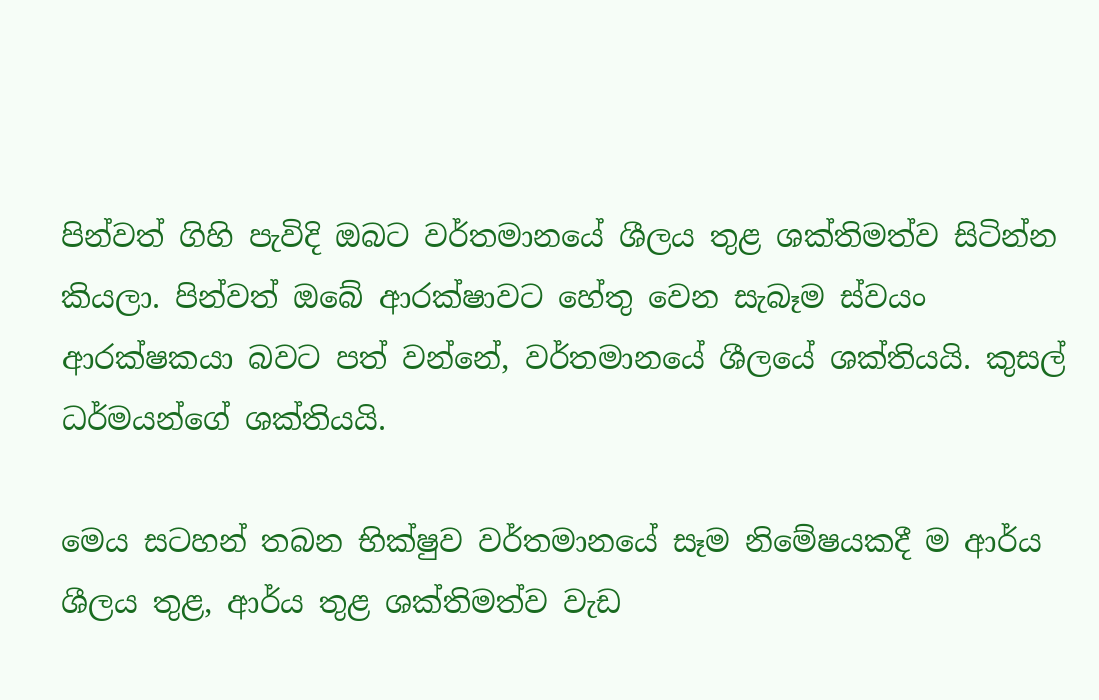පින්වත් ගිහි පැවිදි ඔබට වර්තමානයේ ශීලය තුළ ශක්තිමත්ව සිටින්න කියලා. පින්වත් ඔබේ ආරක්ෂාවට හේතු වෙන සැබෑම ස්වයං ආරක්ෂකයා බවට පත් වන්නේ, වර්තමානයේ ශීලයේ ශක්තියයි. කුසල් ධර්මයන්ගේ ශක්තියයි.

මෙය සටහන් තබන භික්ෂුව වර්තමානයේ සෑම නිමේෂයකදී ම ආර්ය ශීලය තුළ, ආර්ය තුළ ශක්තිමත්ව වැඩ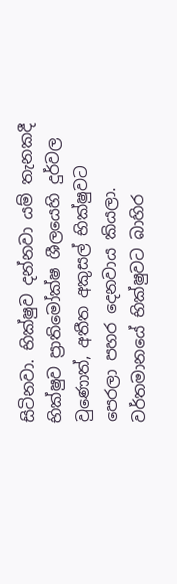සිටිනවා. භික්ෂුව දන්නවා යම් තැනකදී භික්ෂුව ප්‍රාතිමෝක්ෂ ශීලයෙහි දුර්වල වුණොත්, අතීත අකුසල් භික්ෂුවට පෙරලා පහර දෙනවාය කියලා. වර්තමානයේ භික්ෂුවට බාහිර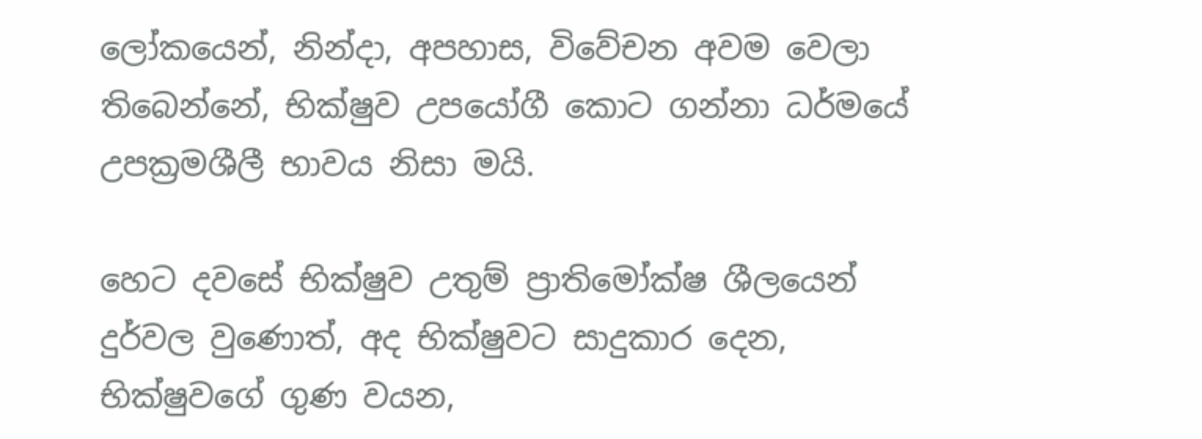ලෝකයෙන්, නින්දා, අපහාස, විවේචන අවම වෙලා තිබෙන්නේ, භික්ෂුව උපයෝගී කොට ගන්නා ධර්මයේ උපක්‍රමශීලී භාවය නිසා මයි.

හෙට දවසේ භික්ෂුව උතුම් ප්‍රාතිමෝක්ෂ ශීලයෙන් දුර්වල වුණොත්, අද භික්ෂුවට සාදුකාර දෙන, භික්ෂුවගේ ගුණ වයන,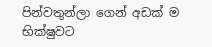පින්වතුන්ලා ගෙන් අඩක් ම භික්ෂුවට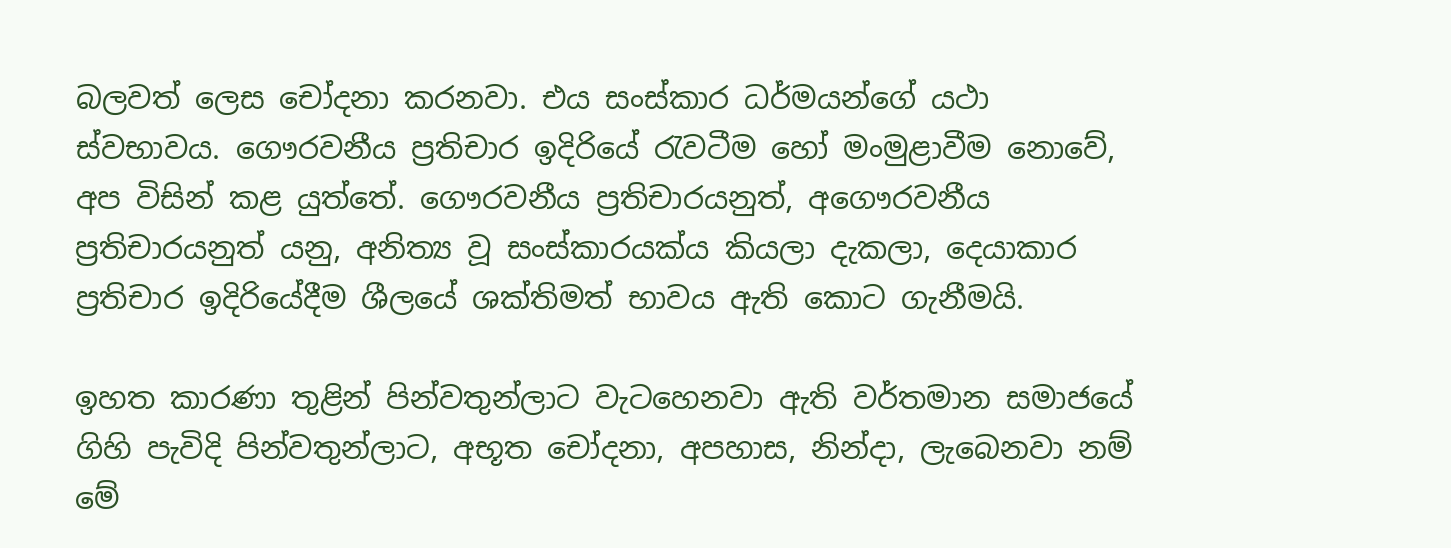බලවත් ලෙස චෝදනා කරනවා. එය සංස්කාර ධර්මයන්ගේ යථා ස්වභාවය. ගෞරවනීය ප්‍රතිචාර ඉදිරියේ රැවටීම හෝ මංමුළාවීම නොවේ, අප විසින් කළ යුත්තේ. ගෞරවනීය ප්‍රතිචාරයනුත්, අගෞරවනීය ප්‍රතිචාරයනුත් යනු, අනිත්‍ය වූ සංස්කාරයක්ය කියලා දැකලා, දෙයාකාර ප්‍රතිචාර ඉදිරියේදීම ශීලයේ ශක්තිමත් භාවය ඇති කොට ගැනීමයි.

ඉහත කාරණා තුළින් පින්වතුන්ලාට වැටහෙනවා ඇති වර්තමාන සමාජයේ ගිහි පැවිදි පින්වතුන්ලාට, අභූත චෝදනා, අපහාස, නින්දා, ලැබෙනවා නම් මේ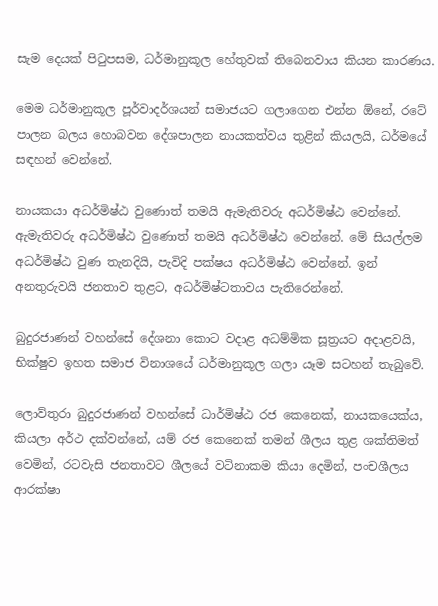සැම දෙයක් පිටුපසම, ධර්මානුකූල හේතුවක් තිබෙනවාය කියන කාරණය.

මෙම ධර්මානුකූල පූර්වාදර්ශයන් සමාජයට ගලාගෙන එන්න ඕනේ, රටේ පාලන බලය හොබවන දේශපාලන නායකත්වය තුළින් කියලයි, ධර්මයේ සඳහන් වෙන්නේ.

නායකයා අධර්මිෂ්ඨ වුණොත් තමයි ඇමැතිවරු අධර්මිෂ්ඨ වෙන්නේ. ඇමැතිවරු අධර්මිෂ්ඨ වුණොත් තමයි අධර්මිෂ්ඨ වෙන්නේ. මේ සියල්ලම අධර්මිෂ්ඨ වුණ තැනදියි, පැවිදි පක්ෂය අධර්මිෂ්ඨ වෙන්නේ. ඉන් අනතුරුවයි ජනතාව තුළට, අධර්මිෂ්ටතාවය පැතිරෙන්නේ.

බුදුරජාණන් වහන්සේ දේශනා කොට වදාළ අධම්මික සූත්‍රයට අදාළවයි, භික්ෂුව ඉහත සමාජ විනාශයේ ධර්මානුකූල ගලා යෑම සටහන් තැබුවේ.

ලොව්තුරා බුදුරජාණන් වහන්සේ ධාර්මිෂ්ඨ රජ කෙනෙක්, නායකයෙක්ය, කියලා අර්ථ දක්වන්නේ, යම් රජ කෙනෙක් තමන් ශීලය තුළ ශක්තිමත් වෙමින්, රටවැසි ජනතාවට ශීලයේ වටිනාකම කියා දෙමින්, පංචශීලය ආරක්ෂා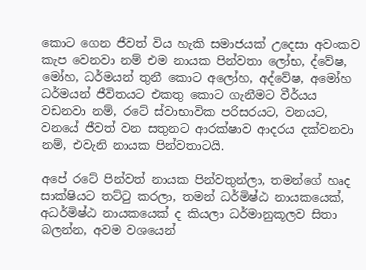කොට ගෙන ජීවත් විය හැකි සමාජයක් උදෙසා අවංකව කැප වෙනවා නම් එම නායක පින්වතා ලෝභ, ද්වේෂ, මෝහ, ධර්මයන් තුනී කොට අලෝහ, අද්වේෂ, අමෝහ ධර්මයන් ජීවිතයට එකතු කොට ගැනීමට වීර්යය වඩනවා නම්, රටේ ස්වාභාවික පරිසරයට, වනයට, වනයේ ජීවත් වන සතුනට ආරක්ෂාව ආදරය දක්වනවා නම්, එවැනි නායක පින්වතාටයි.

අපේ රටේ පින්වත් නායක පින්වතුන්ලා, තමන්ගේ හෘද සාක්ෂියට තට්ටු කරලා, තමන් ධර්මිෂ්ඨ නායකයෙක්, අධර්මිෂ්ඨ නායකයෙක් ද කියලා ධර්මානුකූලව සිතා බලන්න, අවම වශයෙන්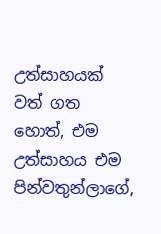උත්සාහයක් වත් ගත හොත්, එම උත්සාහය එම පින්වතුන්ලාගේ,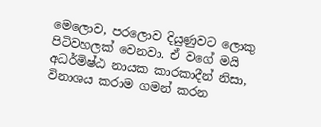මෙලොව, පරලොව දියුණුවට ලොකු පිටිවහලක් වෙනවා. ඒ වගේ මයි අධර්මිෂ්ඨ නායක කාරකාදීන් නිසා, විනාශය කරාම ගමන් කරන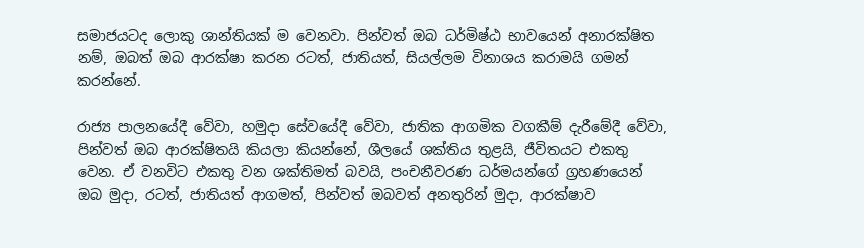සමාජයටද ලොකු ශාන්තියක් ම වෙනවා. පින්වත් ඔබ ධර්මිෂ්ඨ භාවයෙන් අනාරක්ෂිත නම්, ඔබත් ඔබ ආරක්ෂා කරන රටත්, ජාතියත්, සියල්ලම විනාශය කරාමයි ගමන් කරන්නේ.

රාජ්‍ය පාලනයේදී වේවා, හමුදා සේවයේදී වේවා, ජාතික ආගමික වගකීම් දැරීමේදී වේවා, පින්වත් ඔබ ආරක්ෂිතයි කියලා කියන්නේ, ශීලයේ ශක්තිය තුළයි, ජීවිතයට එකතු වෙන. ඒ වනවිට එකතු වන ශක්තිමත් බවයි, පංචනීවරණ ධර්මයන්ගේ ග්‍රහණයෙන් ඔබ මුදා, රටත්, ජාතියත් ආගමත්, පින්වත් ඔබවත් අනතුරින් මුදා, ආරක්ෂාව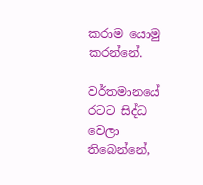කරාම යොමු කරන්නේ.

වර්තමානයේ රටට සිද්ධ වෙලා තිබෙන්නේ,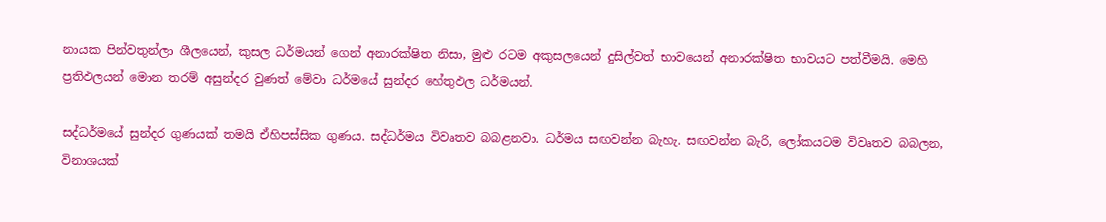නායක පින්වතුන්ලා ශීලයෙන්, කුසල ධර්මයන් ගෙන් අනාරක්ෂිත නිසා, මුළු රටම අකුසලයෙන් දුසිල්වත් භාවයෙන් අනාරක්ෂිත භාවයට පත්වීමයි. මෙහි ප්‍රතිඵලයන් මොන තරම් අසුන්දර වුණත් මේවා ධර්මයේ සුන්දර හේතුඵල ධර්මයන්.

සද්ධර්මයේ සුන්දර ගුණයක් තමයි ඒහිපස්සික ගුණය. සද්ධර්මය විවෘතව බබළනවා. ධර්මය සඟවන්න බැහැ. සඟවන්න බැරි, ලෝකයටම විවෘතව බබලන, විනාශයක්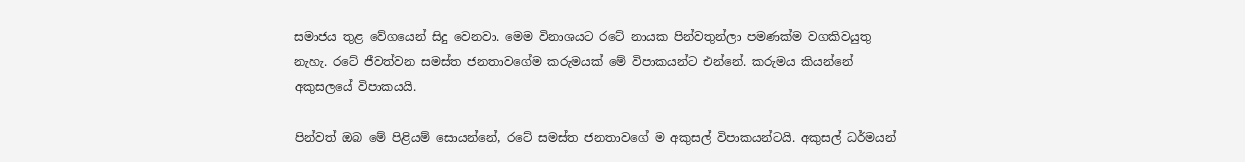සමාජය තුළ වේගයෙන් සිදු වෙනවා. මෙම විනාශයට රටේ නායක පින්වතුන්ලා පමණක්ම වගකිවයුතු නැහැ. රටේ ජීවත්වන සමස්ත ජනතාවගේම කරුමයක් මේ විපාකයන්ට එන්නේ. කරුමය කියන්නේ අකුසලයේ විපාකයයි.

පින්වත් ඔබ මේ පිළියම් සොයන්නේ, රටේ සමස්ත ජනතාවගේ ම අකුසල් විපාකයන්ටයි. අකුසල් ධර්මයන්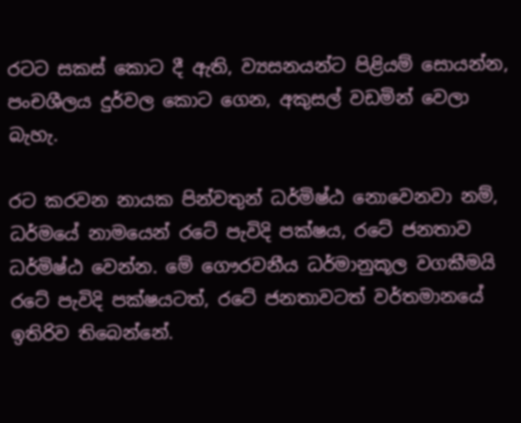රටට සකස් කොට දී ඇති, ව්‍යසනයන්ට පිළියම් සොයන්න, පංචශීලය දුර්වල කොට ගෙන, අකුසල් වඩමින් වෙලා බැහැ.

රට කරවන නායක පින්වතුන් ධර්මිෂ්ඨ නොවෙනවා නම්, ධර්මයේ නාමයෙන් රටේ පැවිදි පක්ෂය, රටේ ජනතාව ධර්මිෂ්ඨ වෙන්න. මේ ගෞරවනීය ධර්මානුකූල වගකීමයි රටේ පැවිදි පක්ෂයටත්, රටේ ජනතාවටත් වර්තමානයේ ඉතිරිව තිබෙන්නේ.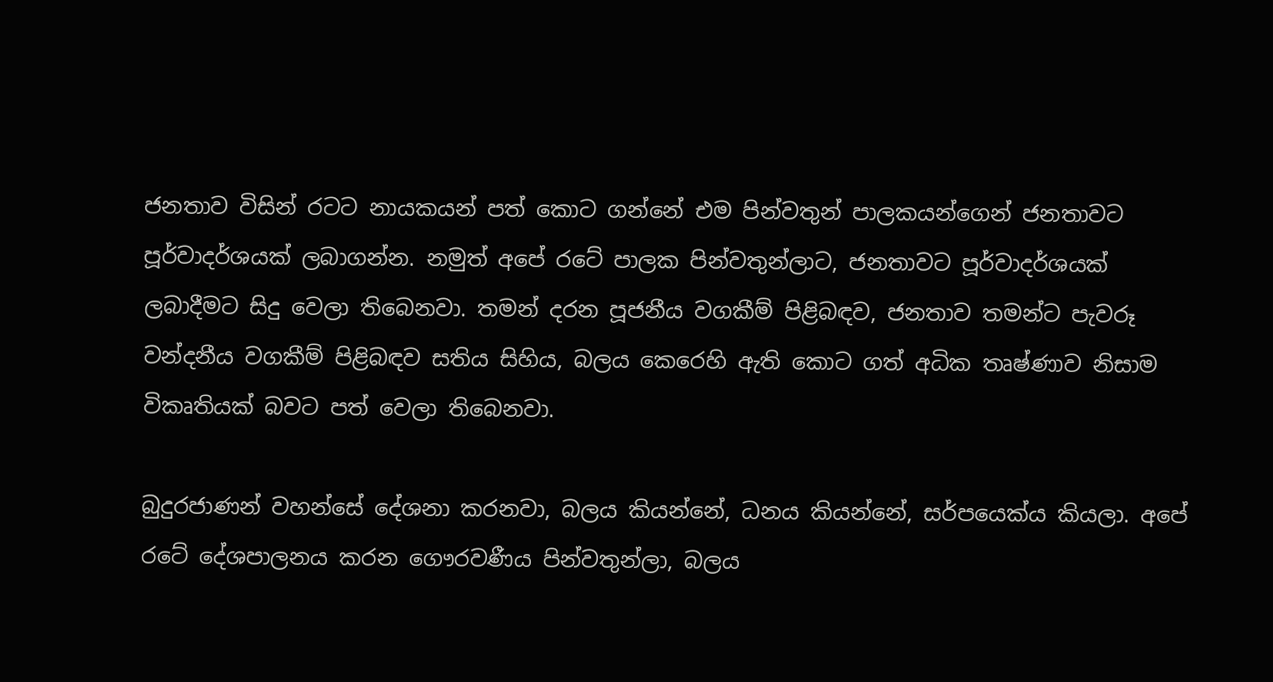ජනතාව විසින් රටට නායකයන් පත් කොට ගන්නේ එම පින්වතුන් පාලකයන්ගෙන් ජනතාවට පූර්වාදර්ශයක් ලබාගන්න. නමුත් අපේ රටේ පාලක පින්වතුන්ලාට, ජනතාවට පූර්වාදර්ශයක් ලබාදීමට සිදු වෙලා තිබෙනවා. තමන් දරන පූජනීය වගකීම් පිළිබඳව, ජනතාව තමන්ට පැවරූ වන්දනීය වගකීම් පිළිබඳව සතිය සිහිය, බලය කෙරෙහි ඇති කොට ගත් අධික තෘෂ්ණාව නිසාම විකෘතියක් බවට පත් වෙලා තිබෙනවා.

බුදුරජාණන් වහන්සේ දේශනා කරනවා, බලය කියන්නේ, ධනය කියන්නේ, සර්පයෙක්ය කියලා. අපේ රටේ දේශපාලනය කරන ගෞරවණීය පින්වතුන්ලා, බලය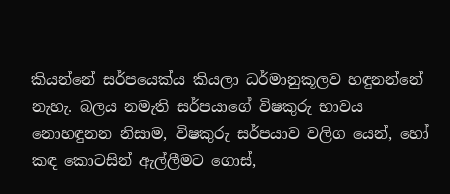කියන්නේ සර්පයෙක්ය කියලා ධර්මානුකූලව හඳුනන්නේ නැහැ. බලය නමැති සර්පයාගේ විෂකුරු භාවය නොහඳුනන නිසාම, විෂකුරු සර්පයාව වලිග යෙන්, හෝ කඳ කොටසින් ඇල්ලීමට ගොස්,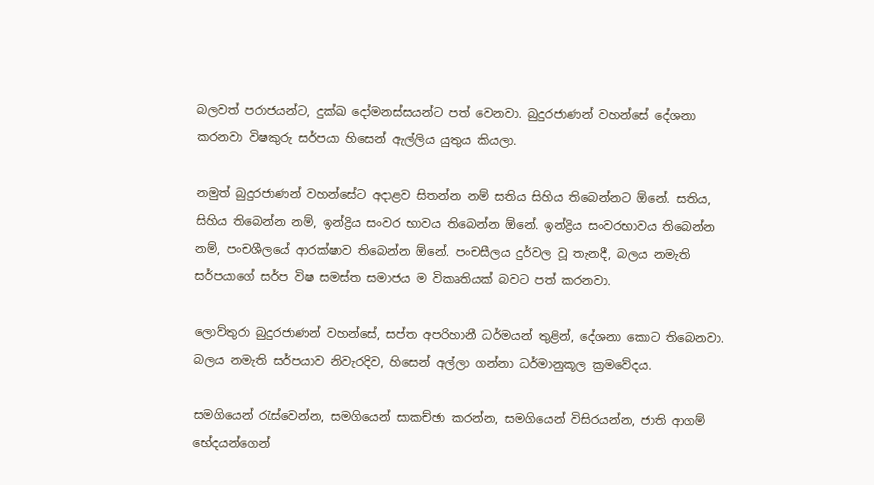බලවත් පරාජයන්ට, දුක්ඛ දෝමනස්සයන්ට පත් වෙනවා. බුදුරජාණන් වහන්සේ දේශනා කරනවා විෂකුරු සර්පයා හිසෙන් ඇල්ලිය යුතුය කියලා.

නමුත් බුදුරජාණන් වහන්සේට අදාළව සිතන්න නම් සතිය සිහිය තිබෙන්නට ඕනේ. සතිය, සිහිය තිබෙන්න නම්, ඉන්ද්‍රිය සංවර භාවය තිබෙන්න ඕනේ. ඉන්ද්‍රිය සංවරභාවය තිබෙන්න නම්, පංචශීලයේ ආරක්ෂාව තිබෙන්න ඕනේ. පංචසීලය දුර්වල වූ තැනදී, බලය නමැති සර්පයාගේ සර්ප විෂ සමස්ත සමාජය ම විකෘතියක් බවට පත් කරනවා.

ලොව්තුරා බුදුරජාණන් වහන්සේ, සප්ත අපරිහානී ධර්මයන් තුළින්, දේශනා කොට තිබෙනවා. බලය නමැති සර්පයාව නිවැරදිව, හිසෙන් අල්ලා ගන්නා ධර්මානුකූල ක්‍රමවේදය.

සමගියෙන් රැස්වෙන්න, සමගියෙන් සාකච්ඡා කරන්න, සමගියෙන් විසිරයන්න, ජාති ආගම් භේදයන්ගෙන්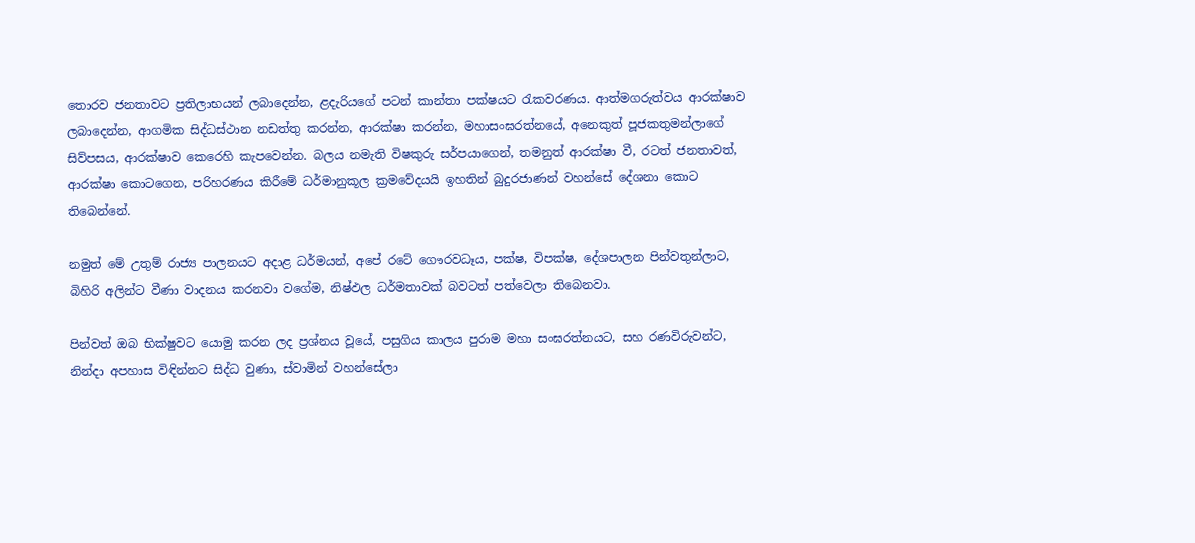තොරව ජනතාවට ප්‍රතිලාභයන් ලබාදෙන්න, ළදැරියගේ පටන් කාන්තා පක්ෂයට රැකවරණය. ආත්මගරුත්වය ආරක්ෂාව ලබාදෙන්න, ආගමික සිද්ධස්ථාන නඩත්තු කරන්න, ආරක්ෂා කරන්න, මහාසංඝරත්නයේ, අනෙකුත් පූජකතුමන්ලාගේ සිව්පසය, ආරක්ෂාව කෙරෙහි කැපවෙන්න. බලය නමැති විෂකුරු සර්පයාගෙන්, තමනුත් ආරක්ෂා වී, රටත් ජනතාවත්, ආරක්ෂා කොටගෙන, පරිහරණය කිරීමේ ධර්මානුකූල ක්‍රමවේදයයි ඉහතින් බුදුරජාණන් වහන්සේ දේශනා කොට තිබෙන්නේ.

නමුත් මේ උතුම් රාජ්‍ය පාලනයට අදාළ ධර්මයන්, අපේ රටේ ගෞරවධෑය, පක්ෂ, විපක්ෂ, දේශපාලන පින්වතුන්ලාට, බිහිරි අලින්ට වීණා වාදනය කරනවා වගේම, නිෂ්ඵල ධර්මතාවක් බවටත් පත්වෙලා තිබෙනවා.

පින්වත් ඔබ භික්ෂුවට යොමු කරන ලද ප්‍රශ්නය වූයේ, පසුගිය කාලය පුරාම මහා සංඝරත්නයට, සහ රණවිරුවන්ට, නින්දා අපහාස විඳින්නට සිද්ධ වුණා, ස්වාමින් වහන්සේලා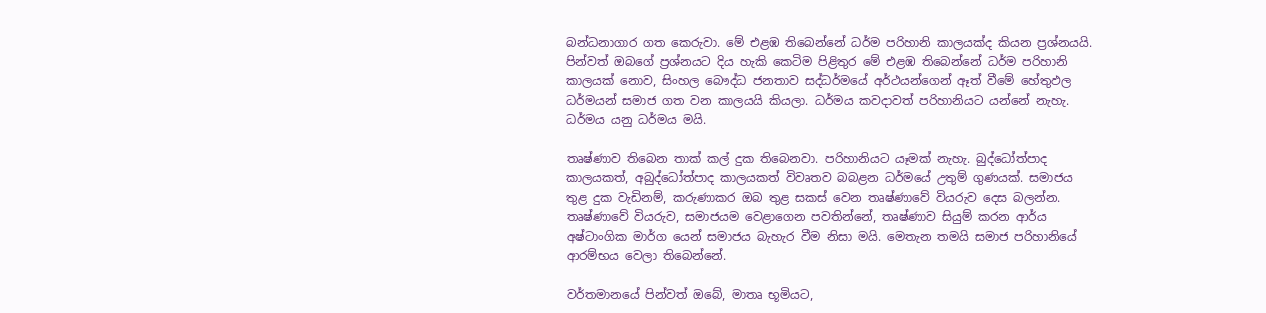බන්ධනාගාර ගත කෙරුවා. මේ එළඹ තිබෙන්නේ ධර්ම පරිහානි කාලයක්ද කියන ප්‍රශ්නයයි. පින්වත් ඔබගේ ප්‍රශ්නයට දිය හැකි කෙටිම පිළිතුර මේ එළඹ තිබෙන්නේ ධර්ම පරිහානි කාලයක් නොව, සිංහල බෞද්ධ ජනතාව සද්ධර්මයේ අර්ථයන්ගෙන් ඈත් වීමේ හේතුඵල ධර්මයන් සමාජ ගත වන කාලයයි කියලා. ධර්මය කවදාවත් පරිහානියට යන්නේ නැහැ. ධර්මය යනු ධර්මය මයි.

තෘෂ්ණාව තිබෙන තාක් කල් දුක තිබෙනවා. පරිහානියට යෑමක් නැහැ. බුද්ධෝත්පාද කාලයකත්, අබුද්ධෝත්පාද කාලයකත් විවෘතව බබළන ධර්මයේ උතුම් ගුණයක්. සමාජය තුළ දුක වැඩිනම්, කරුණාකර ඔබ තුළ සකස් වෙන තෘෂ්ණාවේ වියරුව දෙස බලන්න. තෘෂ්ණාවේ වියරුව, සමාජයම වෙළාගෙන පවතින්නේ, තෘෂ්ණාව සියුම් කරන ආර්ය අෂ්ටාංගික මාර්ග යෙන් සමාජය බැහැර වීම නිසා මයි. මෙතැන තමයි සමාජ පරිහානියේ ආරම්භය වෙලා තිබෙන්නේ.

වර්තමානයේ පින්වත් ඔබේ, මාතෘ භූමියට,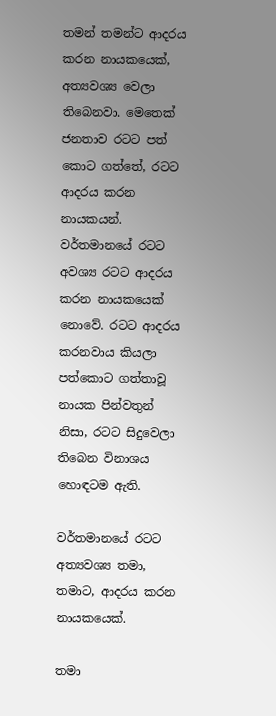තමන් තමන්ට ආදරය කරන නායකයෙක්, අත්‍යවශ්‍ය වෙලා තිබෙනවා. මෙතෙක් ජනතාව රටට පත් කොට ගත්තේ, රටට ආදරය කරන නායකයන්. වර්තමානයේ රටට අවශ්‍ය රටට ආදරය කරන නායකයෙක් නොවේ. රටට ආදරය කරනවාය කියලා පත්කොට ගත්තාවූ නායක පින්වතුන් නිසා, රටට සිදුවෙලා තිබෙන විනාශය හොඳටම ඇති.

වර්තමානයේ රටට අත්‍යවශ්‍ය තමා, තමාට, ආදරය කරන නායකයෙක්.

තමා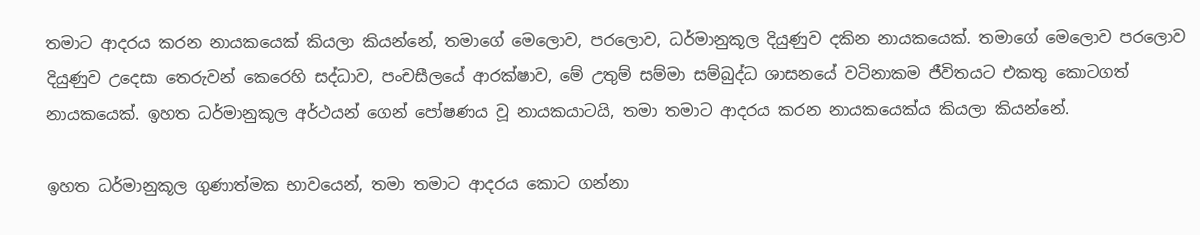තමාට ආදරය කරන නායකයෙක් කියලා කියන්නේ, තමාගේ මෙලොව, පරලොව, ධර්මානුකූල දියුණුව දකින නායකයෙක්. තමාගේ මෙලොව පරලොව දියුණුව උදෙසා තෙරුවන් කෙරෙහි සද්ධාව, පංචසීලයේ ආරක්ෂාව, මේ උතුම් සම්මා සම්බුද්ධ ශාසනයේ වටිනාකම ජීවිතයට එකතු කොටගත් නායකයෙක්. ඉහත ධර්මානුකූල අර්ථයන් ගෙන් පෝෂණය වූ නායකයාටයි, තමා තමාට ආදරය කරන නායකයෙක්ය කියලා කියන්නේ.

ඉහත ධර්මානුකූල ගුණාත්මක භාවයෙන්, තමා තමාට ආදරය කොට ගන්නා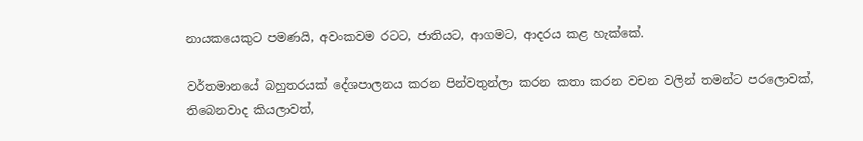නායකයෙකුට පමණයි, අවංකවම රටට, ජාතියට, ආගමට, ආදරය කළ හැක්කේ.

වර්තමානයේ බහුතරයක් දේශපාලනය කරන පින්වතුන්ලා කරන කතා කරන වචන වලින් තමන්ට පරලොවක්, තිබෙනවාද කියලාවත්,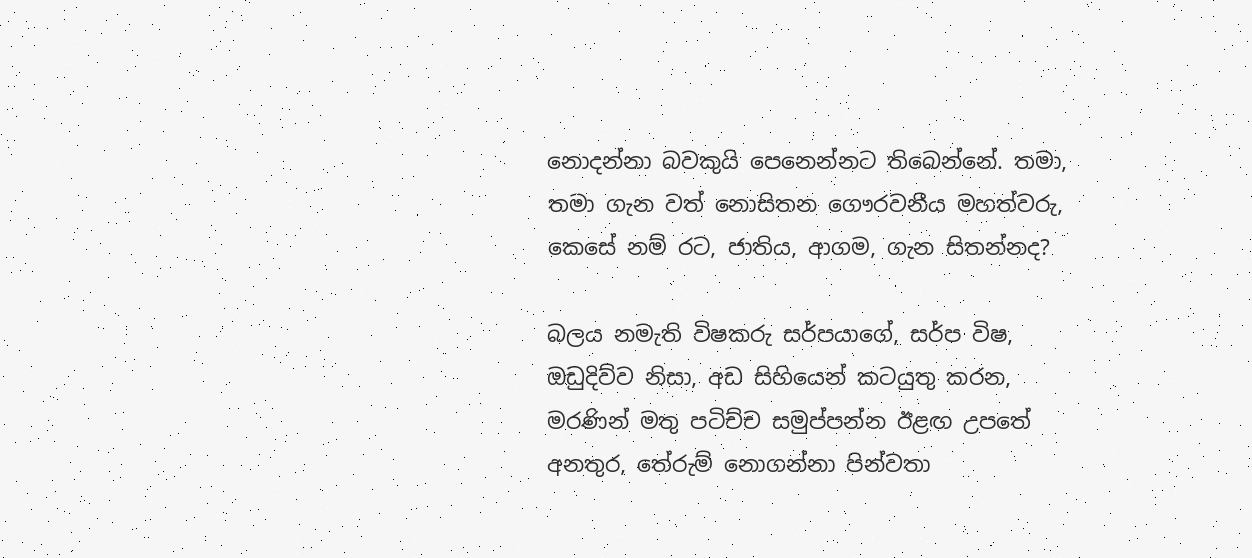නොදන්නා බවකුයි පෙනෙන්නට තිබෙන්නේ. තමා, තමා ගැන වත් නොසිතන ගෞරවනීය මහත්වරු, කෙසේ නම් රට, ජාතිය, ආගම, ගැන සිතන්නද?

බලය නමැති විෂකරු සර්පයාගේ, සර්ප විෂ, ඔඩුදිව්ව නිසා, අඩ සිහියෙන් කටයුතු කරන, මරණින් මතු පටිච්ච සමුප්පන්න ඊළඟ උපතේ අනතුර, තේරුම් නොගන්නා පින්වතා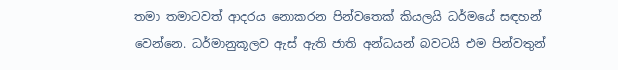තමා තමාටවත් ආදරය නොකරන පින්වතෙක් කියලයි ධර්මයේ සඳහන් වෙන්නෙ. ධර්මානුකූලව ඇස් ඇති ජාති අන්ධයන් බවටයි එම පින්වතුන්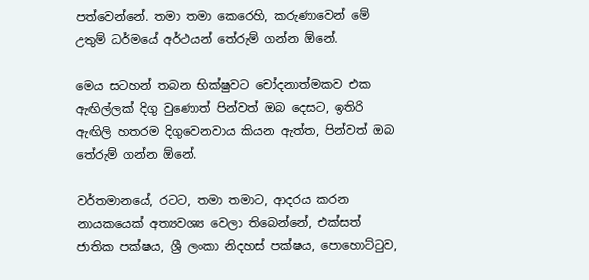පත්වෙන්නේ. තමා තමා කෙරෙහි, කරුණාවෙන් මේ උතුම් ධර්මයේ අර්ථයන් තේරුම් ගන්න ඕනේ.

මෙය සටහන් තබන භික්ෂුවට චෝදනාත්මකව එක ඇඟිල්ලක් දිගු වුණොත් පින්වත් ඔබ දෙසට, ඉතිරි ඇඟිලි හතරම දිගුවෙනවාය කියන ඇත්ත, පින්වත් ඔබ තේරුම් ගන්න ඕනේ.

වර්තමානයේ, රටට, තමා තමාට, ආදරය කරන නායකයෙක් අත්‍යවශ්‍ය වෙලා තිබෙන්නේ, එක්සත් ජාතික පක්ෂය, ශ්‍රී ලංකා නිදහස් පක්ෂය, පොහොට්ටුව,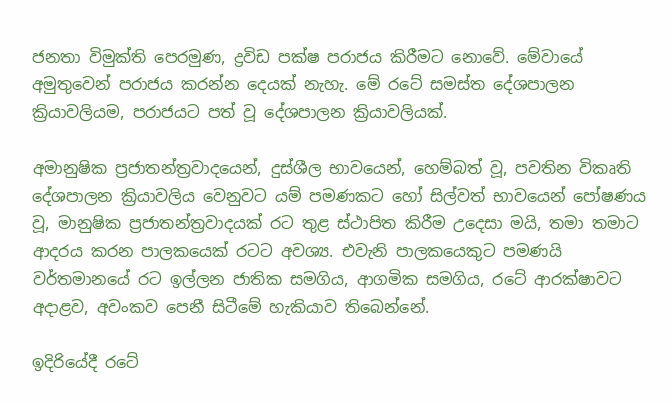ජනතා විමුක්ති පෙරමුණ, ද්‍රවිඩ පක්ෂ පරාජය කිරීමට නොවේ. මේවායේ අමුතුවෙන් පරාජය කරන්න දෙයක් නැහැ. මේ රටේ සමස්ත දේශපාලන ක්‍රියාවලියම, පරාජයට පත් වූ දේශපාලන ක්‍රියාවලියක්.

අමානුෂික ප්‍රජාතන්ත්‍රවාදයෙන්, දුස්ශීල භාවයෙන්, හෙම්බත් වූ, පවතින විකෘති දේශපාලන ක්‍රියාවලිය වෙනුවට යම් පමණකට හෝ සිල්වත් භාවයෙන් පෝෂණය වූ, මානුෂික ප්‍රජාතන්ත්‍රවාදයක් රට තුළ ස්ථාපිත කිරීම උදෙසා මයි, තමා තමාට ආදරය කරන පාලකයෙක් රටට අවශ්‍ය. එවැනි පාලකයෙකුට පමණයි වර්තමානයේ රට ඉල්ලන ජාතික සමගිය, ආගමික සමගිය, රටේ ආරක්ෂාවට අදාළව, අවංකව පෙනී සිටීමේ හැකියාව තිබෙන්නේ.

ඉදිරියේදී රටේ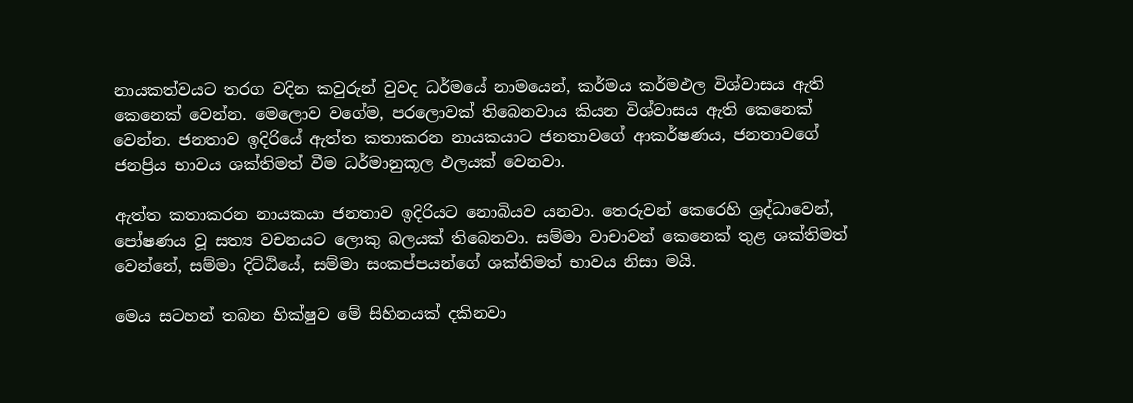නායකත්වයට තරග වදින කවුරුන් වුවද ධර්මයේ නාමයෙන්, කර්මය කර්මඵල විශ්වාසය ඇති කෙනෙක් වෙන්න. මෙලොව වගේම, පරලොවක් තිබෙනවාය කියන විශ්වාසය ඇති කෙනෙක් වෙන්න. ජනතාව ඉදිරියේ ඇත්ත කතාකරන නායකයාට ජනතාවගේ ආකර්ෂණය, ජනතාවගේ ජනප්‍රිය භාවය ශක්තිමත් වීම ධර්මානුකූල ඵලයක් වෙනවා.

ඇත්ත කතාකරන නායකයා ජනතාව ඉදිරියට නොබියව යනවා. තෙරුවන් කෙරෙහි ශ්‍රද්ධාවෙන්, පෝෂණය වූ සත්‍ය වචනයට ලොකු බලයක් තිබෙනවා. සම්මා වාචාවන් කෙනෙක් තුළ ශක්තිමත් වෙන්නේ, සම්මා දිට්ඨියේ, සම්මා සංකප්පයන්ගේ ශක්තිමත් භාවය නිසා මයි.

මෙය සටහන් තබන භික්ෂුව මේ සිහිනයක් දකිනවා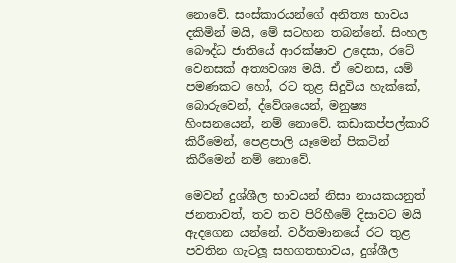නොවේ. සංස්කාරයන්ගේ අනිත්‍ය භාවය දකිමින් මයි, මේ සටහන තබන්නේ. සිංහල බෞද්ධ ජාතියේ ආරක්ෂාව උදෙසා, රටේ වෙනසක් අත්‍යවශ්‍ය මයි. ඒ වෙනස, යම් පමණකට හෝ, රට තුළ සිදුවිය හැක්කේ, බොරුවෙන්, ද්වේශයෙන්, මනුෂ්‍ය හිංසනයෙන්, නම් නොවේ. කඩාකප්පල්කාරි කිරීමෙන්, පෙළපාලි යෑමෙන් පිකටින් කිරීමෙන් නම් නොවේ.

මෙවන් දුශ්ශීල භාවයන් නිසා නායකයනුත් ජනතාවත්, තව තව පිරිහීමේ දිසාවට මයි ඇදගෙන යන්නේ. වර්තමානයේ රට තුළ පවතින ගැටලූ‍ සහගතභාවය, දුශ්ශීල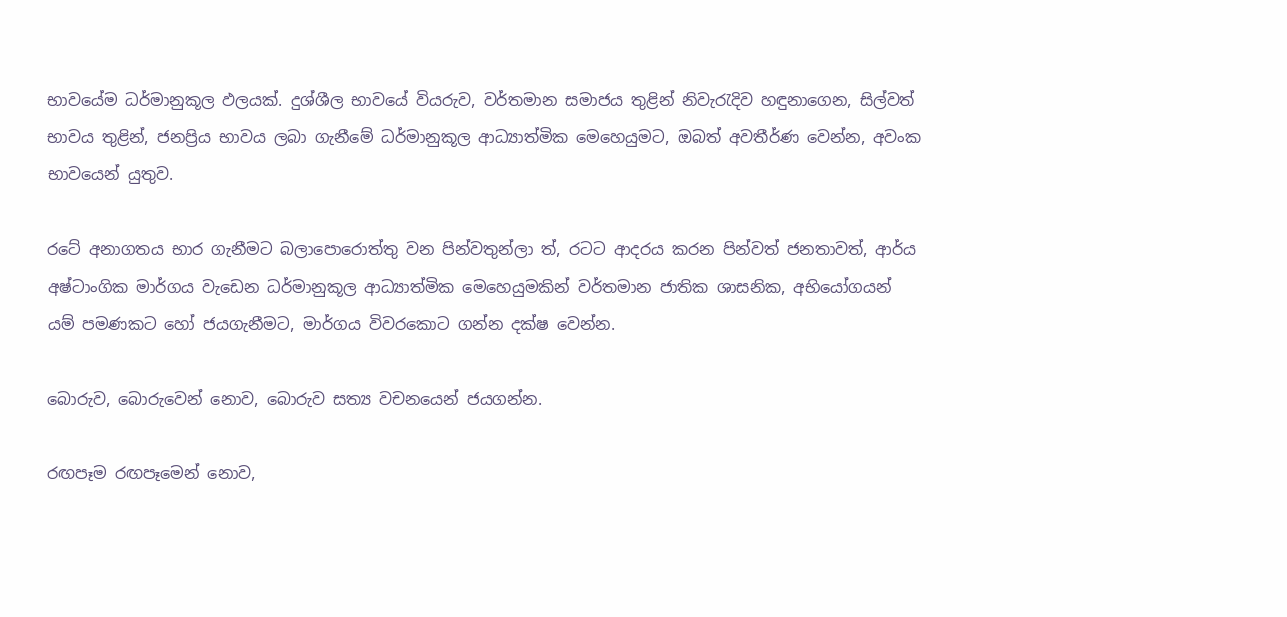භාවයේම ධර්මානුකූල ඵලයක්. දුශ්ශීල භාවයේ වියරුව, වර්තමාන සමාජය තුළින් නිවැරැදිව හඳුනාගෙන, සිල්වත් භාවය තුළින්, ජනප්‍රිය භාවය ලබා ගැනීමේ ධර්මානුකූල ආධ්‍යාත්මික මෙහෙයුමට, ඔබත් අවතීර්ණ වෙන්න, අවංක භාවයෙන් යුතුව.

රටේ අනාගතය භාර ගැනීමට බලාපොරොත්තු වන පින්වතුන්ලා ත්, රටට ආදරය කරන පින්වත් ජනතාවත්, ආර්ය අෂ්ටාංගික මාර්ගය වැඩෙන ධර්මානුකූල ආධ්‍යාත්මික මෙහෙයුමකින් වර්තමාන ජාතික ශාසනික, අභියෝගයන් යම් පමණකට හෝ ජයගැනීමට, මාර්ගය විවරකොට ගන්න දක්ෂ වෙන්න.

බොරුව, බොරුවෙන් නොව, බොරුව සත්‍ය වචනයෙන් ජයගන්න.

රඟපෑම රඟපෑමෙන් නොව,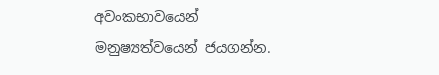අවංකභාවයෙන් මනුෂ්‍යත්වයෙන් ජයගන්න.